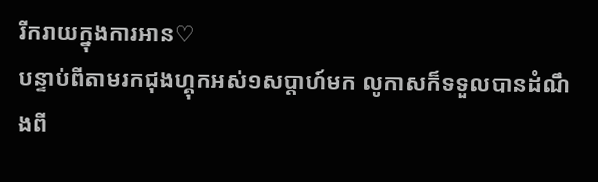រីករាយក្នុងការអាន♡
បន្ទាប់ពីតាមរកជុងហ្គុកអស់១សប្តាហ៍មក លូកាសក៏ទទួលបានដំណឹងពី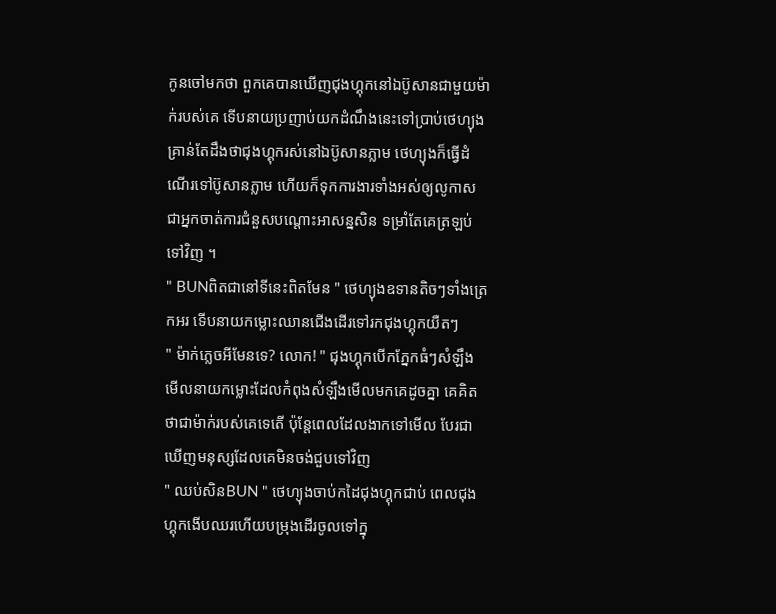កូនចៅមកថា ពួកគេបានឃើញជុងហ្គុកនៅឯប៊ូសានជាមួយម៉ាក់របស់គេ ទើបនាយប្រញាប់យកដំណឹងនេះទៅប្រាប់ថេហ្យុង គ្រាន់តែដឹងថាជុងហ្គុករស់នៅឯប៊ូសានភ្លាម ថេហ្យុងក៏ធ្វើដំណើរទៅប៊ូសានភ្លាម ហើយក៏ទុកការងារទាំងអស់ឲ្យលូកាសជាអ្នកចាត់ការជំនួសបណ្តោះអាសន្នសិន ទម្រាំតែគេត្រឡប់ទៅវិញ ។
" BUNពិតជានៅទីនេះពិតមែន " ថេហ្យុងឧទានតិចៗទាំងត្រេកអរ ទើបនាយកម្លោះឈានជើងដើរទៅរកជុងហ្គុកយឺតៗ
" ម៉ាក់ភ្លេចអីមែនទេ? លោក! " ជុងហ្គុកបើកភ្នែកធំៗសំឡឹងមើលនាយកម្លោះដែលកំពុងសំឡឹងមើលមកគេដូចគ្នា គេគិតថាជាម៉ាក់របស់គេទេតើ ប៉ុន្តែពេលដែលងាកទៅមើល បែរជាឃើញមនុស្សដែលគេមិនចង់ជួបទៅវិញ
" ឈប់សិនBUN " ថេហ្យុងចាប់កដៃជុងហ្គុកជាប់ ពេលជុងហ្គុកងើបឈរហើយបម្រុងដើរចូលទៅក្នុ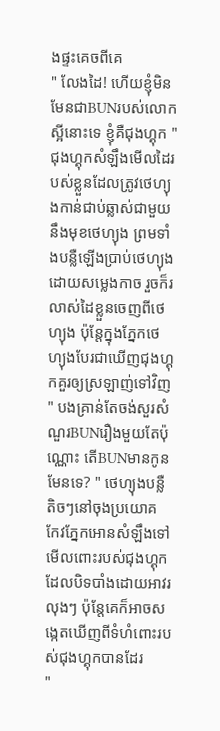ងផ្ទះគេចពីគេ
" លែងដៃ! ហើយខ្ញុំមិនមែនជាBUNរបស់លោកស្អីនោះទេ ខ្ញុំគឺជុងហ្គុក " ជុងហ្គុកសំឡឹងមើលដៃរបស់ខ្លួនដែលត្រូវថេហ្យុងកាន់ជាប់ឆ្លាស់ជាមួយនឹងមុខថេហ្យុង ព្រមទាំងបន្លឺឡើងប្រាប់ថេហ្យុងដោយសម្លេងកាច រួចក៏រលាស់ដៃខ្លួនចេញពីថេហ្យុង ប៉ុន្តែក្នុងភ្នែកថេហ្យុងបែរជាឃើញជុងហ្គុកគួរឲ្យស្រឡាញ់ទៅវិញ
" បងគ្រាន់តែចង់សួរសំណួរBUNរឿងមួយតែប៉ុណ្ណោះ តើBUNមានកូនមែនទេ? " ថេហ្យុងបន្លឺតិចៗនៅចុងប្រយោគ កែវភ្នែកអោនសំឡឹងទៅមើលពោះរបស់ជុងហ្គុកដែលបិទបាំងដោយអាវរលុងៗ ប៉ុន្តែគេក៏អាចសង្កេតឃើញពីទំហំពោះរបស់ជុងហ្គុកបានដែរ
"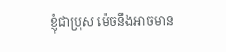ខ្ញុំជាប្រុស ម៉េចនឹងអាចមាន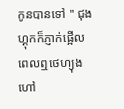កូនបានទៅ " ជុងហ្គុកក៏ភ្ញាក់ផ្អើលពេលឮថេហ្យុងហៅ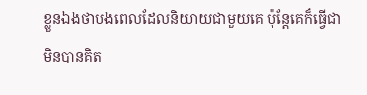ខ្លួនឯងថាបងពេលដែលនិយាយជាមួយគេ ប៉ុន្តែគេក៏ធ្វើជាមិនបានគិត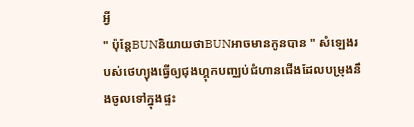អ្វី
" ប៉ុន្តែBUNនិយាយថាBUNអាចមានកូនបាន " សំឡេងរបស់ថេហ្យុងធ្វើឲ្យជុងហ្គុកបញ្ឈប់ជំហានជើងដែលបម្រុងនឹងចូលទៅក្នុងផ្ទះ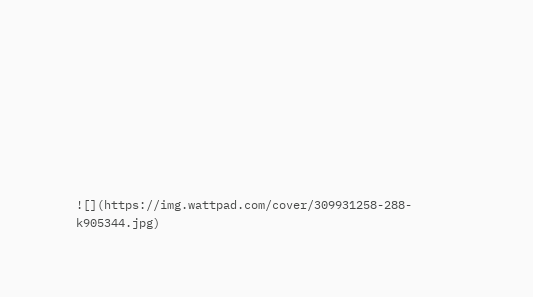![](https://img.wattpad.com/cover/309931258-288-k905344.jpg)